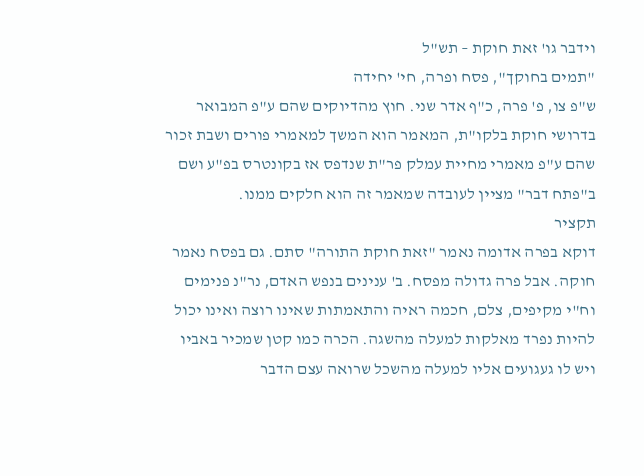וידבר גו' זאת חוקת – תש"ל
"תמים בחוקך", פסח ופרה, חי' יחידה
ש"פ צו, פ' פרה, כ"ף אדר שני. חוץ מהדיוקים שהם ע"פ המבואר בדרושי חוקת בלקו"ת, המאמר הוא המשך למאמרי פורים ושבת זכור שהם ע"פ מאמרי מחיית עמלק פר"ת שנדפס אז בקונטרס בפ"ע ושם ב"פתח דבר" מציין לעובדה שמאמר זה הוא חלקים ממנו.
תקציר
דוקא בפרה אדומה נאמר "זאת חוקת התורה" סתם. גם בפסח נאמר חוקה. אבל פרה גדולה מפסח. ב' ענינים בנפש האדם, נר"נ פנימים וח"י מקיפים, צלם, חכמה ראיה והתאמתות שאינו רוצה ואינו יכול להיות נפרד מאלקות למעלה מהשגה. הכרה כמו קטן שמכיר באביו ויש לו געגועים אליו למעלה מהשכל שרואה עצם הדבר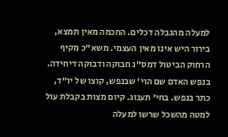למעלה מהגבלה דכלים. החכמה מאין תמצא, בירור היש אינו מאין העצמי. משא"כ מקיף הרחוק הביטול דמס"נ חבוקה ודבוקה דיחידה. בנפש האדם שם הוי' שבנפש, קוצו של יו"ד, כתר בנפש. בחי' תענוג. קיום מצות בקבלת עול למטה מהשכל שרשו למעלה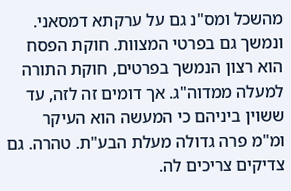מהשכל ומס"נ גם על ערקתא דמסאני. ונמשך גם בפרטי המצוות. חוקת הפסח הוא רצון הנמשך בפרטים, חוקת התורה למעלה ממדוה"ג. אך דומים זה לזה, עד ששוין ביניהם כי המעשה הוא העיקר ומ"מ פרה גדולה מעלת הבע"ת. טהרה. גם צדיקים צריכים לה.